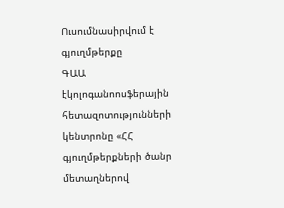Ուսումնասիրվում է գյուղմթերքը
ԳԱԱ էկոլոգանոոսֆերային հետազոտությունների կենտրոնը «ՀՀ գյուղմթերքների ծանր մետաղներով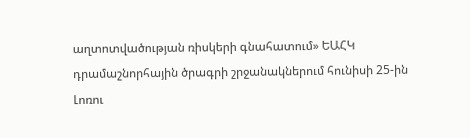աղտոտվածության ռիսկերի գնահատում» ԵԱՀԿ դրամաշնորհային ծրագրի շրջանակներում հունիսի 25-ին Լոռու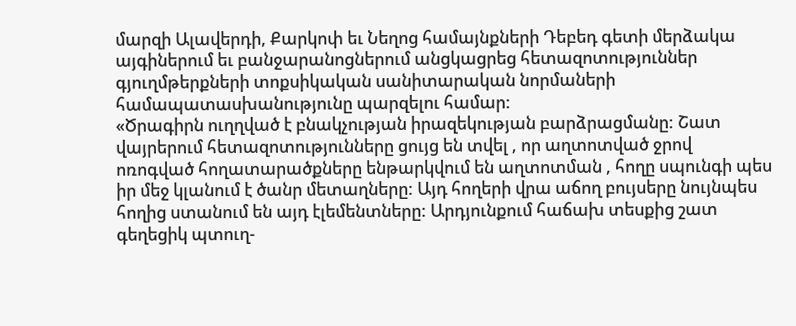մարզի Ալավերդի, Քարկոփ եւ Նեղոց համայնքների Դեբեդ գետի մերձակա այգիներում եւ բանջարանոցներում անցկացրեց հետազոտություններ գյուղմթերքների տոքսիկական սանիտարական նորմաների համապատասխանությունը պարզելու համար:
«Ծրագիրն ուղղված է բնակչության իրազեկության բարձրացմանը: Շատ վայրերում հետազոտությունները ցույց են տվել , որ աղտոտված ջրով ոռոգված հողատարածքները ենթարկվում են աղտոտման , հողը սպունգի պես իր մեջ կլանում է ծանր մետաղները: Այդ հողերի վրա աճող բույսերը նույնպես հողից ստանում են այդ էլեմենտները: Արդյունքում հաճախ տեսքից շատ գեղեցիկ պտուղ-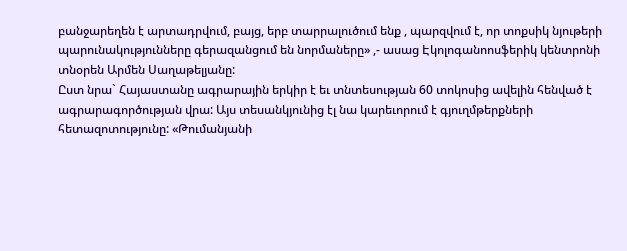բանջարեղեն է արտադրվում, բայց, երբ տարրալուծում ենք , պարզվում է, որ տոքսիկ նյութերի պարունակությունները գերազանցում են նորմաները» ,- ասաց Էկոլոգանոոսֆերիկ կենտրոնի տնօրեն Արմեն Սաղաթելյանը:
Ըստ նրա` Հայաստանը ագրարային երկիր է եւ տնտեսության 60 տոկոսից ավելին հենված է ագրարագործության վրա: Այս տեսանկյունից էլ նա կարեւորում է գյուղմթերքների հետազոտությունը: «Թումանյանի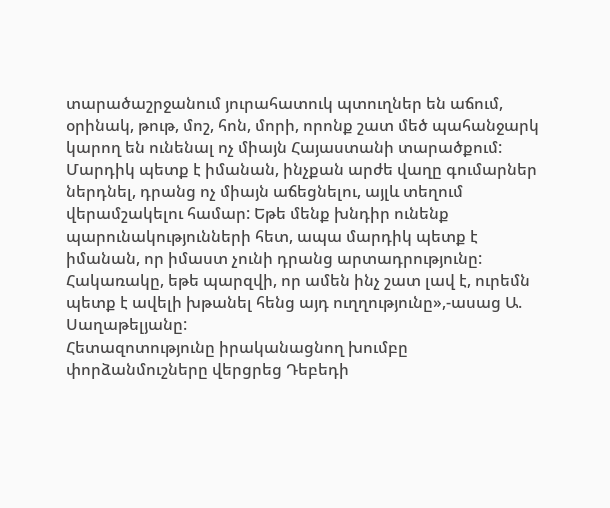տարածաշրջանում յուրահատուկ պտուղներ են աճում, օրինակ, թութ, մոշ, հոն, մորի, որոնք շատ մեծ պահանջարկ կարող են ունենալ ոչ միայն Հայաստանի տարածքում: Մարդիկ պետք է իմանան, ինչքան արժե վաղը գումարներ ներդնել, դրանց ոչ միայն աճեցնելու, այլև տեղում վերամշակելու համար: Եթե մենք խնդիր ունենք պարունակությունների հետ, ապա մարդիկ պետք է իմանան, որ իմաստ չունի դրանց արտադրությունը: Հակառակը, եթե պարզվի, որ ամեն ինչ շատ լավ է, ուրեմն պետք է ավելի խթանել հենց այդ ուղղությունը»,-ասաց Ա. Սաղաթելյանը:
Հետազոտությունը իրականացնող խումբը փորձանմուշները վերցրեց Դեբեդի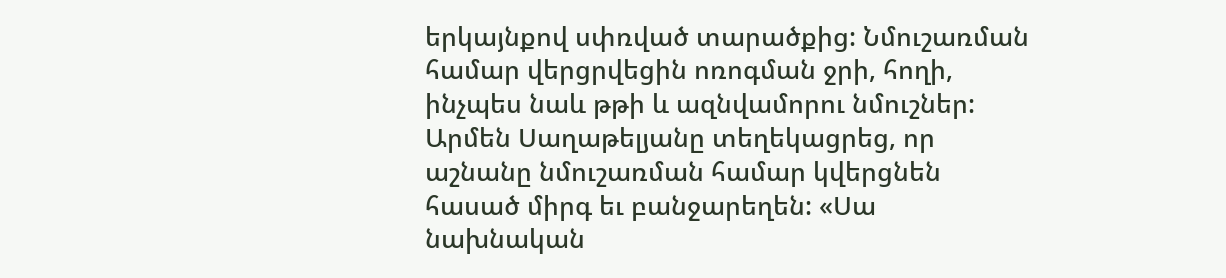երկայնքով սփռված տարածքից: Նմուշառման համար վերցրվեցին ոռոգման ջրի, հողի, ինչպես նաև թթի և ազնվամորու նմուշներ: Արմեն Սաղաթելյանը տեղեկացրեց, որ աշնանը նմուշառման համար կվերցնեն հասած միրգ եւ բանջարեղեն: «Սա նախնական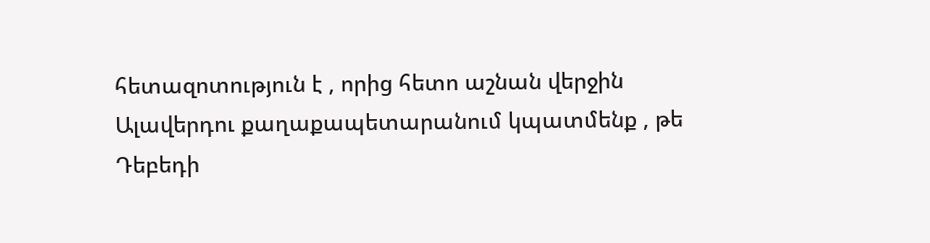հետազոտություն է , որից հետո աշնան վերջին Ալավերդու քաղաքապետարանում կպատմենք , թե Դեբեդի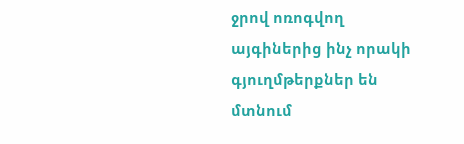ջրով ոռոգվող այգիներից ինչ որակի գյուղմթերքներ են մտնում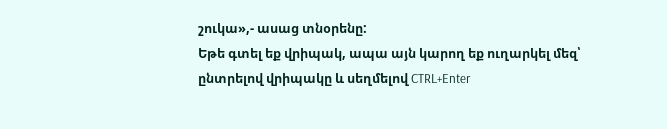շուկա»,- ասաց տնօրենը:
Եթե գտել եք վրիպակ, ապա այն կարող եք ուղարկել մեզ՝ ընտրելով վրիպակը և սեղմելով CTRL+Enter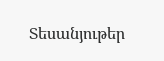Տեսանյութեր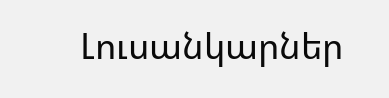Լուսանկարներ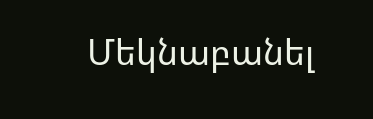Մեկնաբանել